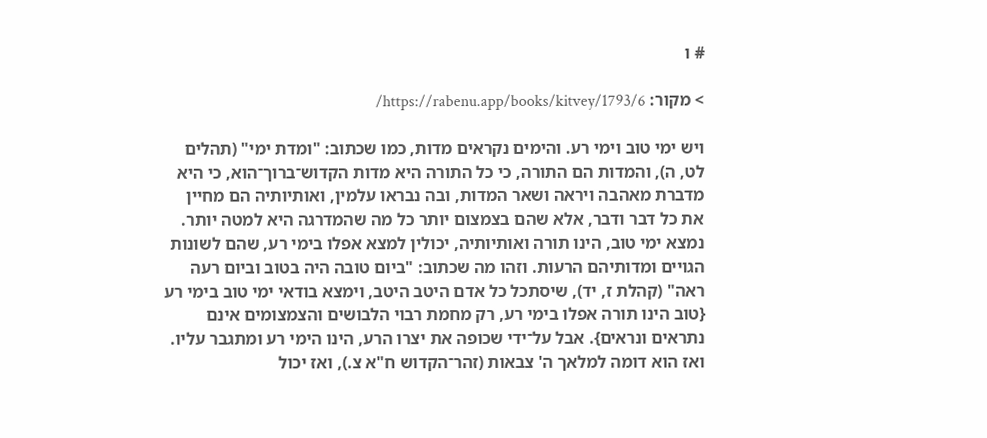# ו

> מקור: https://rabenu.app/books/kitvey/1793/6/

ויש ימי טוב וימי רע. והימים נקראים מדות, כמו שכתוב: "ומדת ימי" (תהלים לט, ה), והמדות הם התורה, כי כל התורה היא מדות הקדוש־ברוך־הוא, כי היא מדברת מאהבה ויראה ושאר המדות, ובה נבראו עלמין, ואותיותיה הם מחיין את כל דבר ודבר, אלא שהם בצמצום יותר כל מה שהמדרגה היא למטה יותר. נמצא ימי טוב, הינו תורה ואותיותיה, יכולין למצא אפלו בימי רע, שהם לשונות הגויים ומדותיהם הרעות. וזהו מה שכתוב: "ביום טובה היה בטוב וביום רעה ראה" (קהלת ז, יד), שיסתכל כל אדם היטב היטב, וימצא בודאי ימי טוב בימי רע {טוב הינו תורה אפלו בימי רע, רק מחמת רבוי הלבושים והצמצומים אינם נתראים ונראים}. אבל על־ידי שכופה את יצרו הרע, הינו הימי רע ומתגבר עליו. ואז הוא דומה למלאך ה' צבאות (זהר־הקדוש ח"א צ.), ואז יכול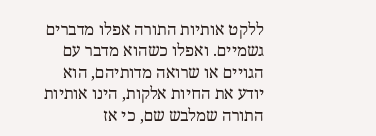ללקט אותיות התורה אפלו מדברים גשמיים. ואפלו כשהוא מדבר עם הגויים או שרואה מדותיהם, הוא יודע את החיות אלקות, הינו אותיות התורה שמלבש שם, כי אז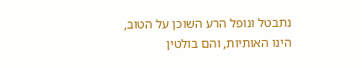נתבטל ונופל הרע השוכן על הטוב, הינו האותיות, והם בולטין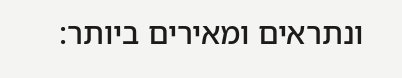ונתראים ומאירים ביותר: